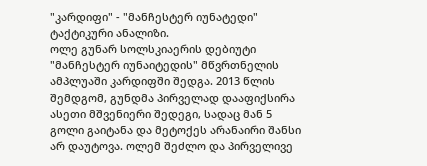"კარდიფი" - "მანჩესტერ იუნატედი" ტაქტიკური ანალიზი.
ოლე გუნარ სოლსკიაერის დებიუტი "მანჩესტერ იუნაიტედის" მწვრთნელის ამპლუაში კარდიფში შედგა. 2013 წლის შემდგომ, გუნდმა პირველად დააფიქსირა ასეთი მშვენიერი შედეგი, სადაც მან 5 გოლი გაიტანა და მეტოქეს არანაირი შანსი არ დაუტოვა. ოლემ შეძლო და პირველივე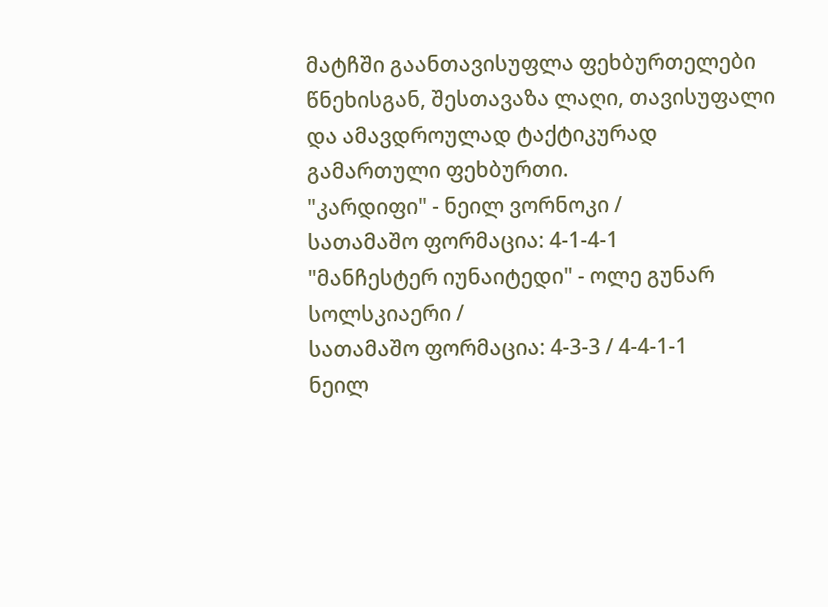მატჩში გაანთავისუფლა ფეხბურთელები წნეხისგან, შესთავაზა ლაღი, თავისუფალი და ამავდროულად ტაქტიკურად გამართული ფეხბურთი.
"კარდიფი" - ნეილ ვორნოკი /
სათამაშო ფორმაცია: 4-1-4-1
"მანჩესტერ იუნაიტედი" - ოლე გუნარ სოლსკიაერი /
სათამაშო ფორმაცია: 4-3-3 / 4-4-1-1
ნეილ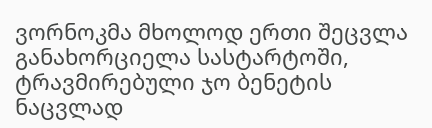ვორნოკმა მხოლოდ ერთი შეცვლა განახორციელა სასტარტოში, ტრავმირებული ჯო ბენეტის ნაცვლად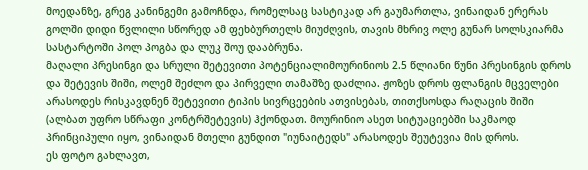მოედანზე, გრეგ კანინგემი გამოჩნდა, რომელსაც სასტიკად არ გაუმართლა, ვინაიდან ერერას გოლში დიდი წვლილი სწორედ ამ ფეხბურთელს მიუძღვის, თავის მხრივ ოლე გუნარ სოლსკიარმა სასტარტოში პოლ პოგბა და ლუკ შოუ დააბრუნა.
მაღალი პრესინგი და სრული შეტევითი პოტენციალიმოურინიოს 2.5 წლიანი წუნი პრესინგის დროს და შეტევის შიში, ოლემ შეძლო და პირველი თამაშზე დაძლია. ჟოზეს დროს ფლანგის მცველები არასოდეს რისკავდნენ შეტევითი ტიპის სივრცეების ათვისებას, თითქსოსდა რაღაცის შიში (ალბათ უფრო სწრაფი კონტრშეტევის) ჰქონდათ. მოურინიო ასეთ სიტუაციებში საკმაოდ პრინციპული იყო, ვინაიდან მთელი გუნდით "იუნაიტედს" არასოდეს შეუტევია მის დროს.
ეს ფოტო გახლავთ,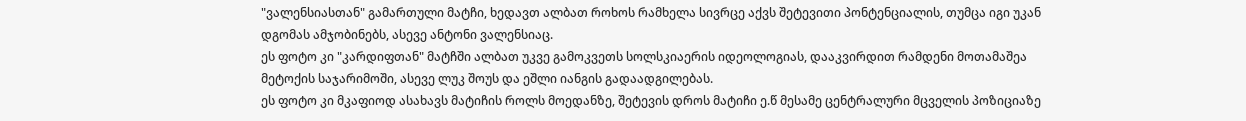"ვალენსიასთან" გამართული მატჩი, ხედავთ ალბათ როხოს რამხელა სივრცე აქვს შეტევითი პონტენციალის, თუმცა იგი უკან დგომას ამჯობინებს, ასევე ანტონი ვალენსიაც.
ეს ფოტო კი "კარდიფთან" მატჩში ალბათ უკვე გამოკვეთს სოლსკიაერის იდეოლოგიას, დააკვირდით რამდენი მოთამაშეა მეტოქის საჯარიმოში, ასევე ლუკ შოუს და ეშლი იანგის გადაადგილებას.
ეს ფოტო კი მკაფიოდ ასახავს მატიჩის როლს მოედანზე, შეტევის დროს მატიჩი ე.წ მესამე ცენტრალური მცველის პოზიციაზე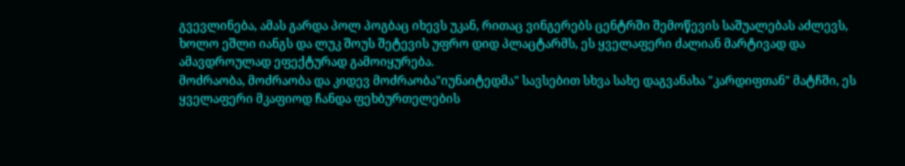გვევლინება, ამას გარდა პოლ პოგბაც იხევს უკან, რითაც ვინგერებს ცენტრში შემოწევის საშუალებას აძლევს, ხოლო ეშლი იანგს და ლუკ შოუს შეტევის უფრო დიდ პლაცტარმს, ეს ყველაფერი ძალიან მარტივად და ამავდროულად ეფექტურად გამოიყურება.
მოძრაობა, მოძრაობა და კიდევ მოძრაობა"იუნაიტედმა" სავსებით სხვა სახე დაგვანახა "კარდიფთან" მატჩში, ეს ყველაფერი მკაფიოდ ჩანდა ფეხბურთელების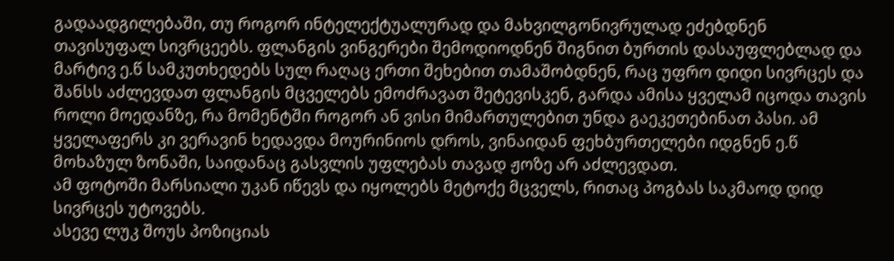გადაადგილებაში, თუ როგორ ინტელექტუალურად და მახვილგონივრულად ეძებდნენ თავისუფალ სივრცეებს. ფლანგის ვინგერები შემოდიოდნენ შიგნით ბურთის დასაუფლებლად და მარტივ ე.წ სამკუთხედებს სულ რაღაც ერთი შეხებით თამაშობდნენ, რაც უფრო დიდი სივრცეს და შანსს აძლევდათ ფლანგის მცველებს ემოძრავათ შეტევისკენ, გარდა ამისა ყველამ იცოდა თავის როლი მოედანზე, რა მომენტში როგორ ან ვისი მიმართულებით უნდა გაეკეთებინათ პასი. ამ ყველაფერს კი ვერავინ ხედავდა მოურინიოს დროს, ვინაიდან ფეხბურთელები იდგნენ ე.წ მოხაზულ ზონაში, საიდანაც გასვლის უფლებას თავად ჟოზე არ აძლევდათ.
ამ ფოტოში მარსიალი უკან იწევს და იყოლებს მეტოქე მცველს, რითაც პოგბას საკმაოდ დიდ სივრცეს უტოვებს.
ასევე ლუკ შოუს პოზიციას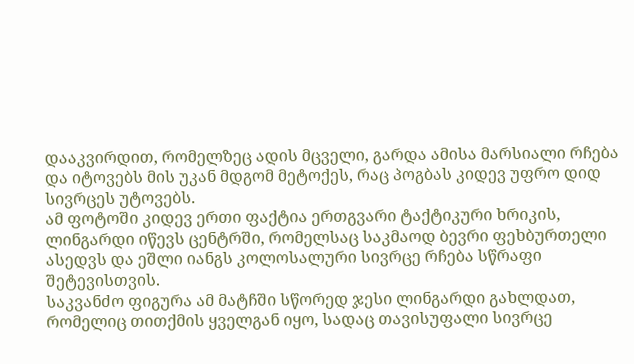დააკვირდით, რომელზეც ადის მცველი, გარდა ამისა მარსიალი რჩება და იტოვებს მის უკან მდგომ მეტოქეს, რაც პოგბას კიდევ უფრო დიდ სივრცეს უტოვებს.
ამ ფოტოში კიდევ ერთი ფაქტია ერთგვარი ტაქტიკური ხრიკის, ლინგარდი იწევს ცენტრში, რომელსაც საკმაოდ ბევრი ფეხბურთელი ასედვს და ეშლი იანგს კოლოსალური სივრცე რჩება სწრაფი შეტევისთვის.
საკვანძო ფიგურა ამ მატჩში სწორედ ჯესი ლინგარდი გახლდათ, რომელიც თითქმის ყველგან იყო, სადაც თავისუფალი სივრცე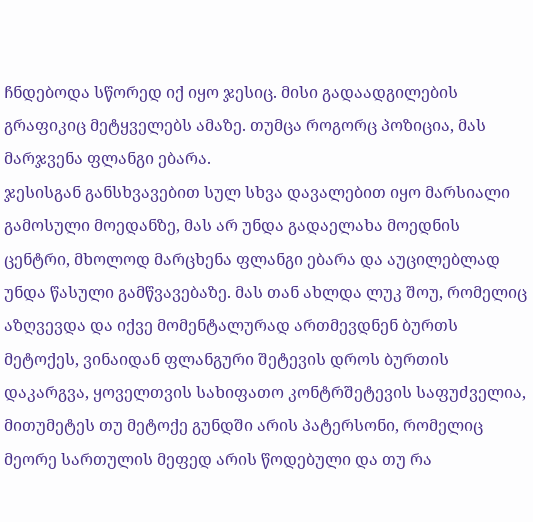ჩნდებოდა სწორედ იქ იყო ჯესიც. მისი გადაადგილების გრაფიკიც მეტყველებს ამაზე. თუმცა როგორც პოზიცია, მას მარჯვენა ფლანგი ებარა.
ჯესისგან განსხვავებით სულ სხვა დავალებით იყო მარსიალი გამოსული მოედანზე, მას არ უნდა გადაელახა მოედნის ცენტრი, მხოლოდ მარცხენა ფლანგი ებარა და აუცილებლად უნდა წასული გამწვავებაზე. მას თან ახლდა ლუკ შოუ, რომელიც აზღვევდა და იქვე მომენტალურად ართმევდნენ ბურთს მეტოქეს, ვინაიდან ფლანგური შეტევის დროს ბურთის დაკარგვა, ყოველთვის სახიფათო კონტრშეტევის საფუძველია, მითუმეტეს თუ მეტოქე გუნდში არის პატერსონი, რომელიც მეორე სართულის მეფედ არის წოდებული და თუ რა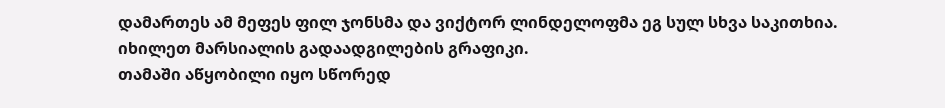დამართეს ამ მეფეს ფილ ჯონსმა და ვიქტორ ლინდელოფმა ეგ სულ სხვა საკითხია.
იხილეთ მარსიალის გადაადგილების გრაფიკი.
თამაში აწყობილი იყო სწორედ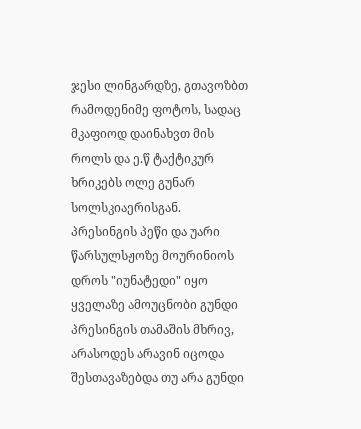ჯესი ლინგარდზე, გთავოზბთ რამოდენიმე ფოტოს, სადაც მკაფიოდ დაინახვთ მის როლს და ე.წ ტაქტიკურ ხრიკებს ოლე გუნარ სოლსკიაერისგან.
პრესინგის პეწი და უარი წარსულსჟოზე მოურინიოს დროს "იუნატედი" იყო ყველაზე ამოუცნობი გუნდი პრესინგის თამაშის მხრივ, არასოდეს არავინ იცოდა შესთავაზებდა თუ არა გუნდი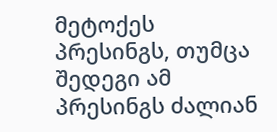მეტოქეს პრესინგს, თუმცა შედეგი ამ პრესინგს ძალიან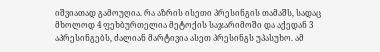იშვიათად გამოუღია. რა აზრის ისეთი პრესინგის თამაშს, სადაც მხოლოდ 4 ფეხბურთელია მეტოქის საჯარიმოში და აქედან 3 აპრესინგებს, ძალიან მარტივია ასეთ პრესინგს უპასუხო. ამ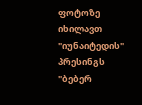ფოტოზე იხილავთ "იუნაიტედის" პრესინგს "ბებერ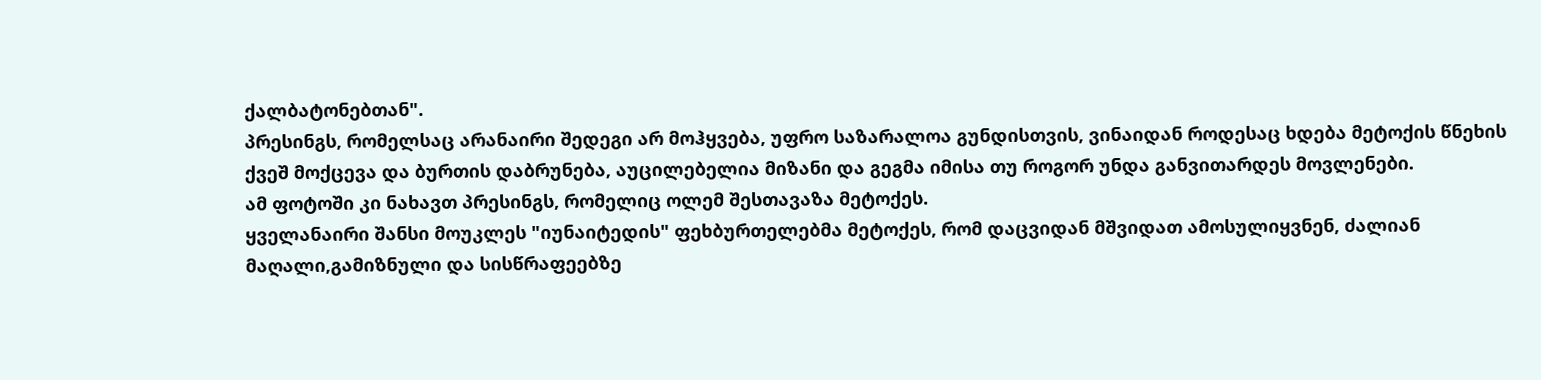ქალბატონებთან".
პრესინგს, რომელსაც არანაირი შედეგი არ მოჰყვება, უფრო საზარალოა გუნდისთვის, ვინაიდან როდესაც ხდება მეტოქის წნეხის ქვეშ მოქცევა და ბურთის დაბრუნება, აუცილებელია მიზანი და გეგმა იმისა თუ როგორ უნდა განვითარდეს მოვლენები.
ამ ფოტოში კი ნახავთ პრესინგს, რომელიც ოლემ შესთავაზა მეტოქეს.
ყველანაირი შანსი მოუკლეს "იუნაიტედის" ფეხბურთელებმა მეტოქეს, რომ დაცვიდან მშვიდათ ამოსულიყვნენ, ძალიან მაღალი,გამიზნული და სისწრაფეებზე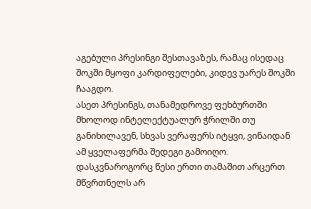აგებული პრესინგი შესთავაზეს, რამაც ისედაც შოკში მყოფი კარდიფელები, კიდევ უარეს შოკში ჩააგდო.
ასეთ პრესინგს, თანამედროვე ფეხბურთში მხოლოდ ინტელექტუალურ ჭრილში თუ განიხილავენ, სხვას ვერაფერს იტყვი, ვინაიდან ამ ყველაფერმა შედეგი გამოიღო.
დასკვნაროგორც წესი ერთი თამაშით არცერთ მწვრთნელს არ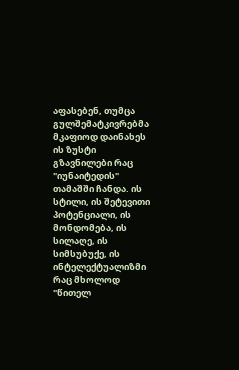აფასებენ, თუმცა გულშემატკივრებმა მკაფიოდ დაინახეს ის ზუსტი გზავნილები რაც "იუნაიტედის" თამაშში ჩანდა. ის სტილი, ის შეტევითი პოტენციალი, ის მონდომება, ის სილაღე, ის სიმსუბუქე, ის ინტელექტუალიზმი რაც მხოლოდ "წითელ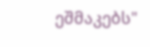ეშმაკებს"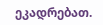ეკადრებათ.